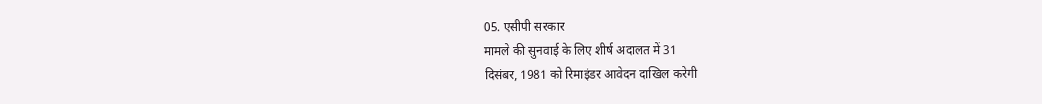05. एसीपी सरकार
मामले की सुनवाई के लिए शीर्ष अदालत में 31
दिसंबर, 1981 को रिमाइंडर आवेदन दाखिल करेगी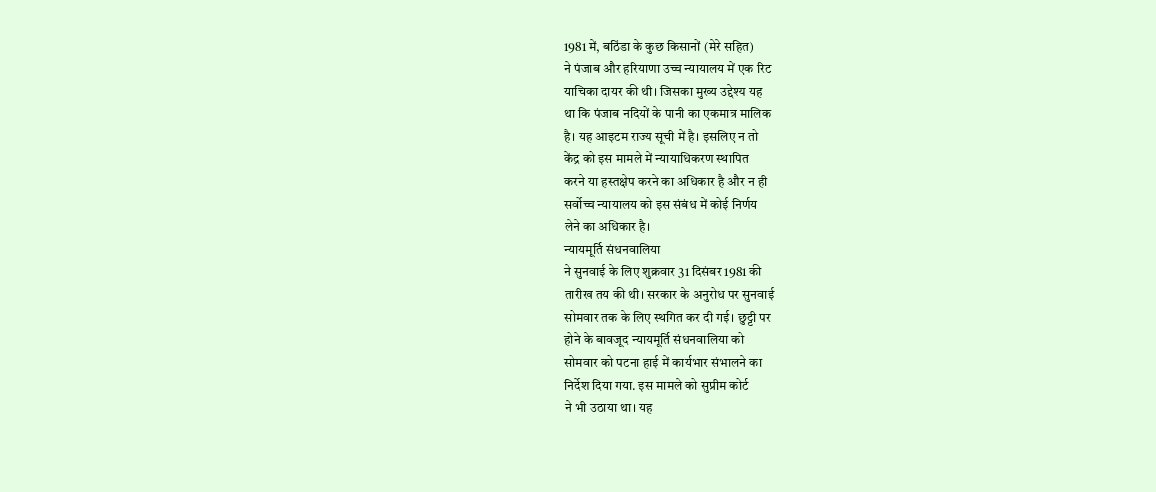1981 में, बठिंडा के कुछ किसानों (मेरे सहित)
ने पंजाब और हरियाणा उच्च न्यायालय में एक रिट
याचिका दायर की थी। जिसका मुख्य उद्देश्य यह
था कि पंजाब नदियों के पानी का एकमात्र मालिक
है। यह आइटम राज्य सूची में है। इसलिए न तो
केंद्र को इस मामले में न्यायाधिकरण स्थापित
करने या हस्तक्षेप करने का अधिकार है और न ही
सर्वोच्च न्यायालय को इस संबंध में कोई निर्णय
लेने का अधिकार है।
न्यायमूर्ति संधनवालिया
ने सुनवाई के लिए शुक्रवार 31 दिसंबर 1981 की
तारीख तय की थी। सरकार के अनुरोध पर सुनवाई
सोमवार तक के लिए स्थगित कर दी गई। छुट्टी पर
होने के बावजूद न्यायमूर्ति संधनवालिया को
सोमवार को पटना हाई में कार्यभार संभालने का
निर्देश दिया गया. इस मामले को सुप्रीम कोर्ट
ने भी उठाया था। यह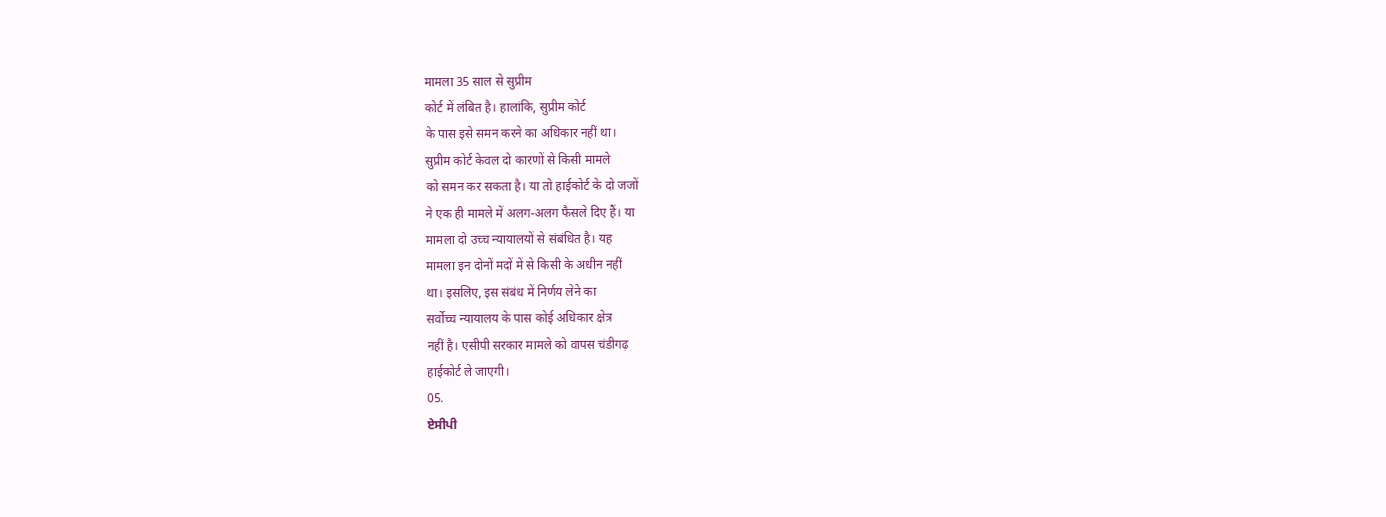मामला 35 साल से सुप्रीम
कोर्ट में लंबित है। हालांकि, सुप्रीम कोर्ट
के पास इसे समन करने का अधिकार नहीं था।
सुप्रीम कोर्ट केवल दो कारणों से किसी मामले
को समन कर सकता है। या तो हाईकोर्ट के दो जजों
ने एक ही मामले में अलग-अलग फैसले दिए हैं। या
मामला दो उच्च न्यायालयों से संबंधित है। यह
मामला इन दोनों मदों में से किसी के अधीन नहीं
था। इसलिए, इस संबंध में निर्णय लेने का
सर्वोच्च न्यायालय के पास कोई अधिकार क्षेत्र
नहीं है। एसीपी सरकार मामले को वापस चंडीगढ़
हाईकोर्ट ले जाएगी।
05.
ਏਸੀਪੀ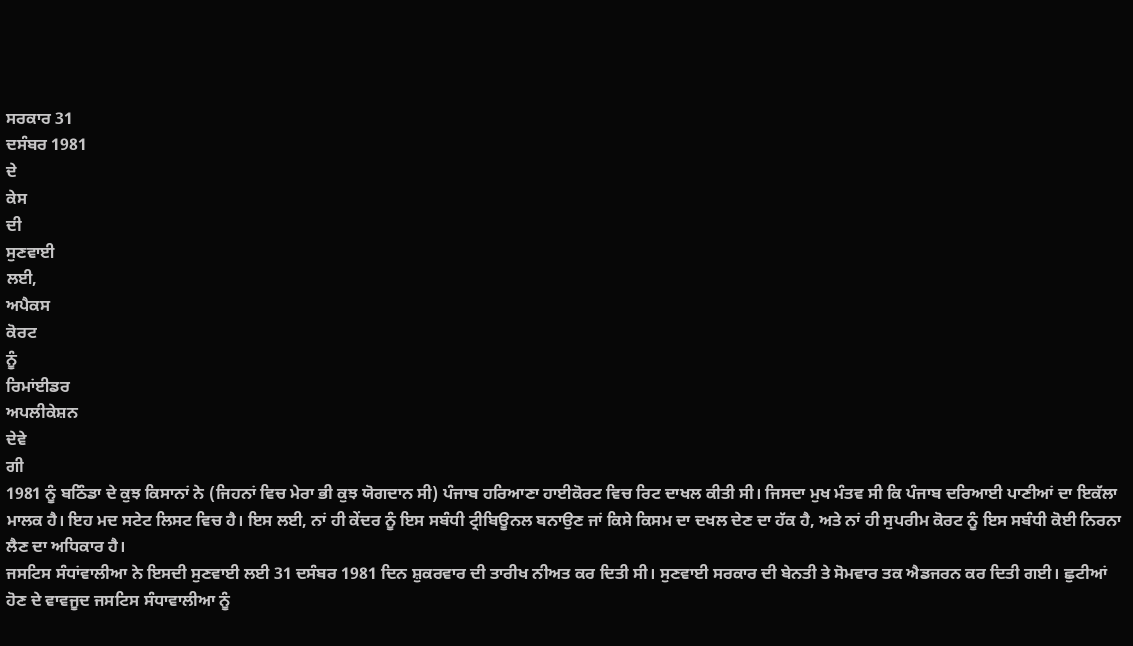ਸਰਕਾਰ 31
ਦਸੰਬਰ 1981
ਦੇ
ਕੇਸ
ਦੀ
ਸੁਣਵਾਈ
ਲਈ,
ਅਪੈਕਸ
ਕੋਰਟ
ਨੂੰ
ਰਿਮਾਂਈਡਰ
ਅਪਲੀਕੇਸ਼ਨ
ਦੇਵੇ
ਗੀ
1981 ਨੂੰ ਬਠਿੰਡਾ ਦੇ ਕੁਝ ਕਿਸਾਨਾਂ ਨੇ (ਜਿਹਨਾਂ ਵਿਚ ਮੇਰਾ ਭੀ ਕੁਝ ਯੋਗਦਾਨ ਸੀ) ਪੰਜਾਬ ਹਰਿਆਣਾ ਹਾਈਕੋਰਟ ਵਿਚ ਰਿਟ ਦਾਖਲ ਕੀਤੀ ਸੀ। ਜਿਸਦਾ ਮੁਖ ਮੰਤਵ ਸੀ ਕਿ ਪੰਜਾਬ ਦਰਿਆਈ ਪਾਣੀਆਂ ਦਾ ਇਕੱਲਾ ਮਾਲਕ ਹੈ। ਇਹ ਮਦ ਸਟੇਟ ਲਿਸਟ ਵਿਚ ਹੈ। ਇਸ ਲਈ, ਨਾਂ ਹੀ ਕੇਂਦਰ ਨੂੰ ਇਸ ਸਬੰਧੀ ਟ੍ਰੀਬਿਊਨਲ ਬਨਾਉਣ ਜਾਂ ਕਿਸੇ ਕਿਸਮ ਦਾ ਦਖਲ ਦੇਣ ਦਾ ਹੱਕ ਹੈ, ਅਤੇ ਨਾਂ ਹੀ ਸੁਪਰੀਮ ਕੋਰਟ ਨੂੰ ਇਸ ਸਬੰਧੀ ਕੋਈ ਨਿਰਨਾ ਲੈਣ ਦਾ ਅਧਿਕਾਰ ਹੈ।
ਜਸਟਿਸ ਸੰਧਾਂਵਾਲੀਆ ਨੇ ਇਸਦੀ ਸੁਣਵਾਈ ਲਈ 31 ਦਸੰਬਰ 1981 ਦਿਨ ਸ਼ੁਕਰਵਾਰ ਦੀ ਤਾਰੀਖ ਨੀਅਤ ਕਰ ਦਿਤੀ ਸੀ। ਸੁਣਵਾਈ ਸਰਕਾਰ ਦੀ ਬੇਨਤੀ ਤੇ ਸੋਮਵਾਰ ਤਕ ਐਡਜਰਨ ਕਰ ਦਿਤੀ ਗਈ। ਛੁਟੀਆਂ ਹੋਣ ਦੇ ਵਾਵਜੂਦ ਜਸਟਿਸ ਸੰਧਾਵਾਲੀਆ ਨੂੰ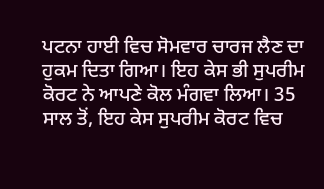ਪਟਨਾ ਹਾਈ ਵਿਚ ਸੋਮਵਾਰ ਚਾਰਜ ਲੈਣ ਦਾ ਹੁਕਮ ਦਿਤਾ ਗਿਆ। ਇਹ ਕੇਸ ਭੀ ਸੁਪਰੀਮ ਕੋਰਟ ਨੇ ਆਪਣੇ ਕੋਲ ਮੰਗਵਾ ਲਿਆ। 35 ਸਾਲ ਤੋਂ, ਇਹ ਕੇਸ ਸੁਪਰੀਮ ਕੋਰਟ ਵਿਚ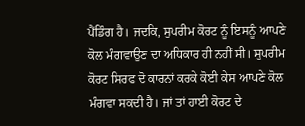ਪੈਂਡਿੰਗ ਹੈ। ਜਦਕਿ, ਸੁਪਰੀਮ ਕੋਰਟ ਨੂੰ ਇਸਨੂੰ ਆਪਣੇ ਕੋਲ ਮੰਗਵਾਉਣ ਦਾ ਅਧਿਕਾਰ ਹੀ ਨਹੀਂ ਸੀ। ਸੁਪਰੀਮ ਕੋਰਟ ਸਿਰਫ ਦੋ ਕਾਰਨਾਂ ਕਰਕੇ ਕੋਈ ਕੇਸ ਆਪਣੇ ਕੋਲ ਮੰਗਵਾ ਸਕਦੀ ਹੈ। ਜਾਂ ਤਾਂ ਹਾਈ ਕੋਰਟ ਦੇ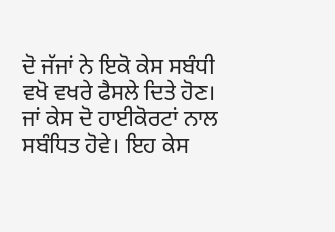ਦੋ ਜੱਜਾਂ ਨੇ ਇਕੋ ਕੇਸ ਸਬੰਧੀ ਵਖੋ ਵਖਰੇ ਫੈਸਲੇ ਦਿਤੇ ਹੋਣ। ਜਾਂ ਕੇਸ ਦੋ ਹਾਈਕੋਰਟਾਂ ਨਾਲ ਸਬੰਧਿਤ ਹੋਵੇ। ਇਹ ਕੇਸ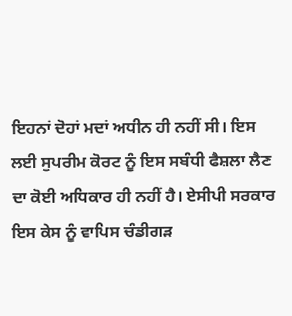ਇਹਨਾਂ ਦੋਹਾਂ ਮਦਾਂ ਅਧੀਨ ਹੀ ਨਹੀਂ ਸੀ। ਇਸ ਲਈ ਸੁਪਰੀਮ ਕੋਰਟ ਨੂੰ ਇਸ ਸਬੰਧੀ ਫੈਸ਼ਲਾ ਲੈਣ ਦਾ ਕੋਈ ਅਧਿਕਾਰ ਹੀ ਨਹੀਂ ਹੈ। ਏਸੀਪੀ ਸਰਕਾਰ ਇਸ ਕੇਸ ਨੂੰ ਵਾਪਿਸ ਚੰਡੀਗੜ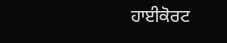ਹਾਈਕੋਰਟ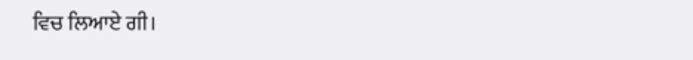ਵਿਚ ਲਿਆਏ ਗੀ।